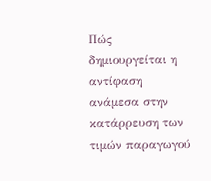Πώς δημιουργείται η αντίφαση ανάμεσα στην κατάρρευση των τιμών παραγωγού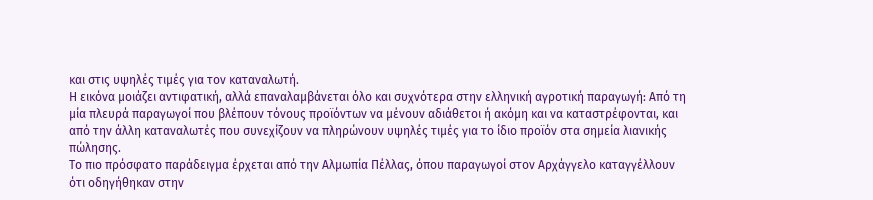και στις υψηλές τιμές για τον καταναλωτή.
Η εικόνα μοιάζει αντιφατική, αλλά επαναλαμβάνεται όλο και συχνότερα στην ελληνική αγροτική παραγωγή: Aπό τη μία πλευρά παραγωγοί που βλέπουν τόνους προϊόντων να μένουν αδιάθετοι ή ακόμη και να καταστρέφονται, και από την άλλη καταναλωτές που συνεχίζουν να πληρώνουν υψηλές τιμές για το ίδιο προϊόν στα σημεία λιανικής πώλησης.
Το πιο πρόσφατο παράδειγμα έρχεται από την Αλμωπία Πέλλας, όπου παραγωγοί στον Αρχάγγελο καταγγέλλουν ότι οδηγήθηκαν στην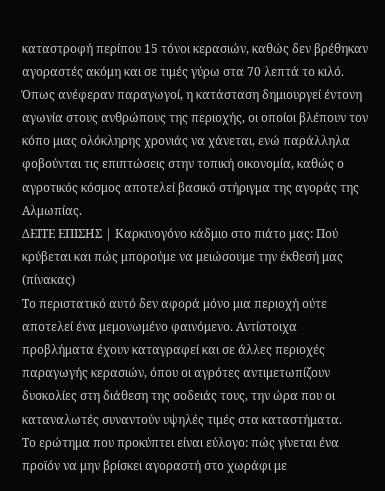καταστροφή περίπου 15 τόνοι κερασιών, καθώς δεν βρέθηκαν αγοραστές ακόμη και σε τιμές γύρω στα 70 λεπτά το κιλό. Όπως ανέφεραν παραγωγοί, η κατάσταση δημιουργεί έντονη αγωνία στους ανθρώπους της περιοχής, οι οποίοι βλέπουν τον κόπο μιας ολόκληρης χρονιάς να χάνεται, ενώ παράλληλα φοβούνται τις επιπτώσεις στην τοπική οικονομία, καθώς ο αγροτικός κόσμος αποτελεί βασικό στήριγμα της αγοράς της Αλμωπίας.
ΔΕΙΤΕ ΕΠΙΣΗΣ | Καρκινογόνο κάδμιο στο πιάτο μας: Πού κρύβεται και πώς μπορούμε να μειώσουμε την έκθεσή μας (πίνακας)
Το περιστατικό αυτό δεν αφορά μόνο μια περιοχή ούτε αποτελεί ένα μεμονωμένο φαινόμενο. Αντίστοιχα προβλήματα έχουν καταγραφεί και σε άλλες περιοχές παραγωγής κερασιών, όπου οι αγρότες αντιμετωπίζουν δυσκολίες στη διάθεση της σοδειάς τους, την ώρα που οι καταναλωτές συναντούν υψηλές τιμές στα καταστήματα.
Το ερώτημα που προκύπτει είναι εύλογο: πώς γίνεται ένα προϊόν να μην βρίσκει αγοραστή στο χωράφι με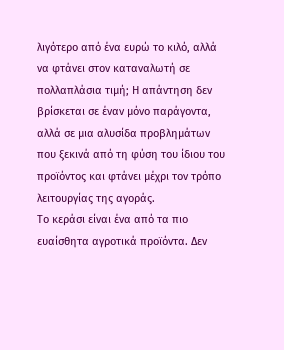λιγότερο από ένα ευρώ το κιλό, αλλά να φτάνει στον καταναλωτή σε πολλαπλάσια τιμή; Η απάντηση δεν βρίσκεται σε έναν μόνο παράγοντα, αλλά σε μια αλυσίδα προβλημάτων που ξεκινά από τη φύση του ίδιου του προϊόντος και φτάνει μέχρι τον τρόπο λειτουργίας της αγοράς.
Το κεράσι είναι ένα από τα πιο ευαίσθητα αγροτικά προϊόντα. Δεν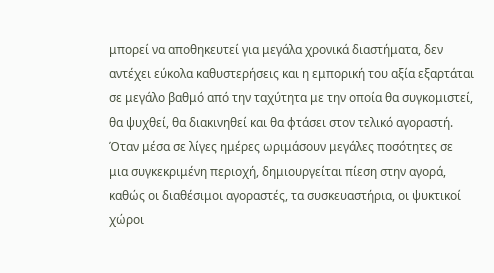μπορεί να αποθηκευτεί για μεγάλα χρονικά διαστήματα, δεν αντέχει εύκολα καθυστερήσεις και η εμπορική του αξία εξαρτάται σε μεγάλο βαθμό από την ταχύτητα με την οποία θα συγκομιστεί, θα ψυχθεί, θα διακινηθεί και θα φτάσει στον τελικό αγοραστή. Όταν μέσα σε λίγες ημέρες ωριμάσουν μεγάλες ποσότητες σε μια συγκεκριμένη περιοχή, δημιουργείται πίεση στην αγορά, καθώς οι διαθέσιμοι αγοραστές, τα συσκευαστήρια, οι ψυκτικοί χώροι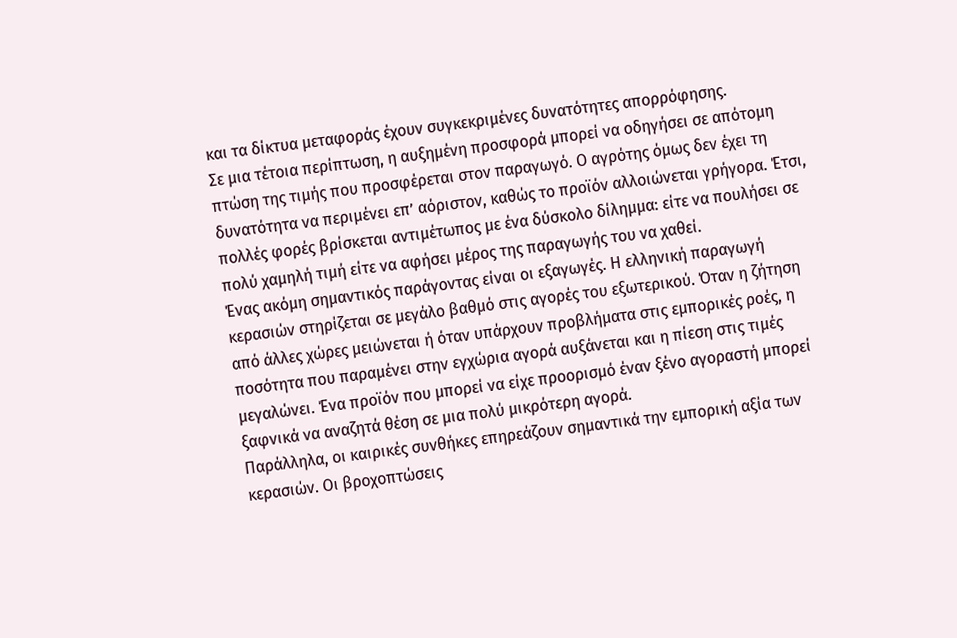και τα δίκτυα μεταφοράς έχουν συγκεκριμένες δυνατότητες απορρόφησης.
Σε μια τέτοια περίπτωση, η αυξημένη προσφορά μπορεί να οδηγήσει σε απότομη πτώση της τιμής που προσφέρεται στον παραγωγό. Ο αγρότης όμως δεν έχει τη δυνατότητα να περιμένει επ’ αόριστον, καθώς το προϊόν αλλοιώνεται γρήγορα. Έτσι, πολλές φορές βρίσκεται αντιμέτωπος με ένα δύσκολο δίλημμα: είτε να πουλήσει σε πολύ χαμηλή τιμή είτε να αφήσει μέρος της παραγωγής του να χαθεί.
Ένας ακόμη σημαντικός παράγοντας είναι οι εξαγωγές. Η ελληνική παραγωγή κερασιών στηρίζεται σε μεγάλο βαθμό στις αγορές του εξωτερικού. Όταν η ζήτηση από άλλες χώρες μειώνεται ή όταν υπάρχουν προβλήματα στις εμπορικές ροές, η ποσότητα που παραμένει στην εγχώρια αγορά αυξάνεται και η πίεση στις τιμές μεγαλώνει. Ένα προϊόν που μπορεί να είχε προορισμό έναν ξένο αγοραστή μπορεί ξαφνικά να αναζητά θέση σε μια πολύ μικρότερη αγορά.
Παράλληλα, οι καιρικές συνθήκες επηρεάζουν σημαντικά την εμπορική αξία των κερασιών. Οι βροχοπτώσεις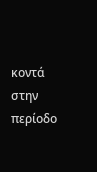κοντά στην περίοδο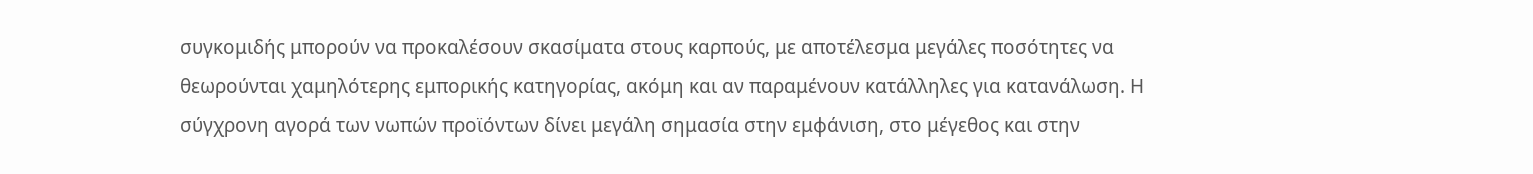συγκομιδής μπορούν να προκαλέσουν σκασίματα στους καρπούς, με αποτέλεσμα μεγάλες ποσότητες να θεωρούνται χαμηλότερης εμπορικής κατηγορίας, ακόμη και αν παραμένουν κατάλληλες για κατανάλωση. Η σύγχρονη αγορά των νωπών προϊόντων δίνει μεγάλη σημασία στην εμφάνιση, στο μέγεθος και στην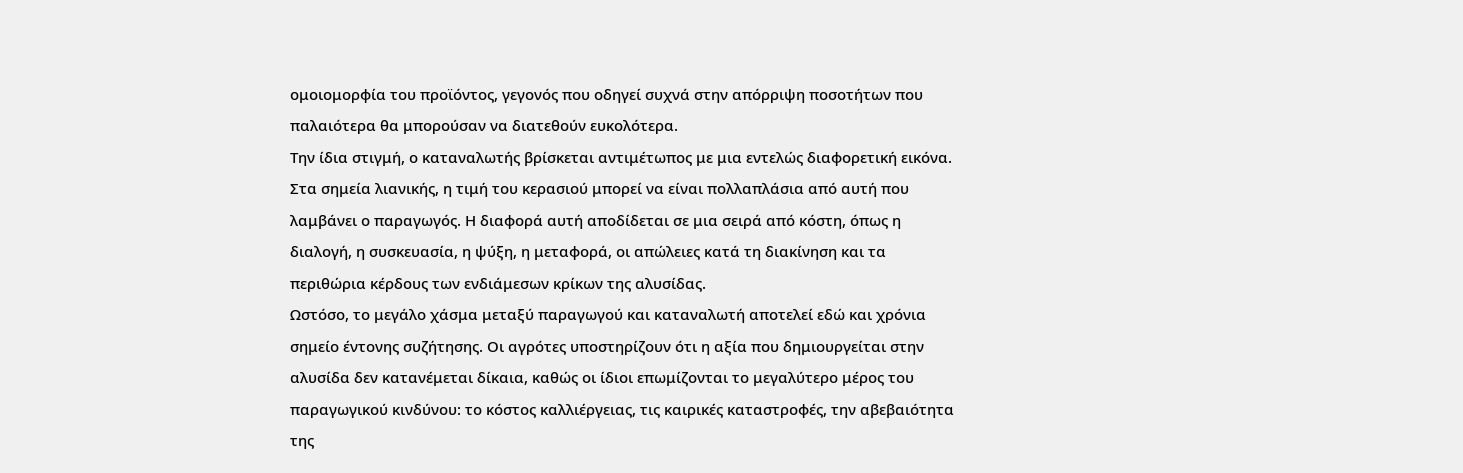ομοιομορφία του προϊόντος, γεγονός που οδηγεί συχνά στην απόρριψη ποσοτήτων που παλαιότερα θα μπορούσαν να διατεθούν ευκολότερα.
Την ίδια στιγμή, ο καταναλωτής βρίσκεται αντιμέτωπος με μια εντελώς διαφορετική εικόνα. Στα σημεία λιανικής, η τιμή του κερασιού μπορεί να είναι πολλαπλάσια από αυτή που λαμβάνει ο παραγωγός. Η διαφορά αυτή αποδίδεται σε μια σειρά από κόστη, όπως η διαλογή, η συσκευασία, η ψύξη, η μεταφορά, οι απώλειες κατά τη διακίνηση και τα περιθώρια κέρδους των ενδιάμεσων κρίκων της αλυσίδας.
Ωστόσο, το μεγάλο χάσμα μεταξύ παραγωγού και καταναλωτή αποτελεί εδώ και χρόνια σημείο έντονης συζήτησης. Οι αγρότες υποστηρίζουν ότι η αξία που δημιουργείται στην αλυσίδα δεν κατανέμεται δίκαια, καθώς οι ίδιοι επωμίζονται το μεγαλύτερο μέρος του παραγωγικού κινδύνου: το κόστος καλλιέργειας, τις καιρικές καταστροφές, την αβεβαιότητα της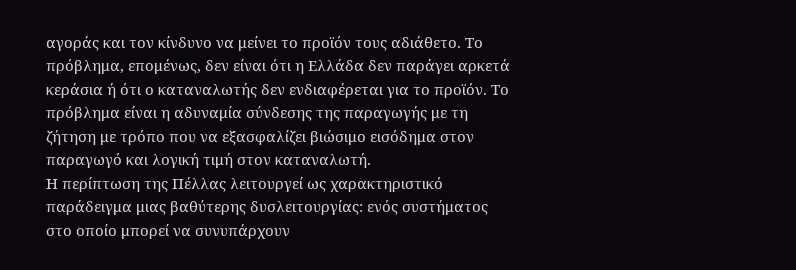αγοράς και τον κίνδυνο να μείνει το προϊόν τους αδιάθετο. Το πρόβλημα, επομένως, δεν είναι ότι η Ελλάδα δεν παράγει αρκετά κεράσια ή ότι ο καταναλωτής δεν ενδιαφέρεται για το προϊόν. Το πρόβλημα είναι η αδυναμία σύνδεσης της παραγωγής με τη ζήτηση με τρόπο που να εξασφαλίζει βιώσιμο εισόδημα στον παραγωγό και λογική τιμή στον καταναλωτή.
Η περίπτωση της Πέλλας λειτουργεί ως χαρακτηριστικό παράδειγμα μιας βαθύτερης δυσλειτουργίας: ενός συστήματος στο οποίο μπορεί να συνυπάρχουν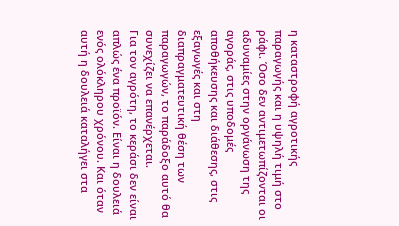η καταστροφή αγροτικής παραγωγής και η υψηλή τιμή στο ράφι. Όσο δεν αντιμετωπίζονται οι αδυναμίες στην οργάνωση της αγοράς, στις υποδομές αποθήκευσης και διάθεσης, στις εξαγωγές και στη διαπραγματευτική θέση των παραγωγών, το παράδοξο αυτό θα συνεχίζει να επανέρχεται.
Για τον αγρότη, το κεράσι δεν είναι απλώς ένα προϊόν. Είναι η δουλειά ενός ολόκληρου χρόνου. Και όταν αυτή η δουλειά καταλήγει στα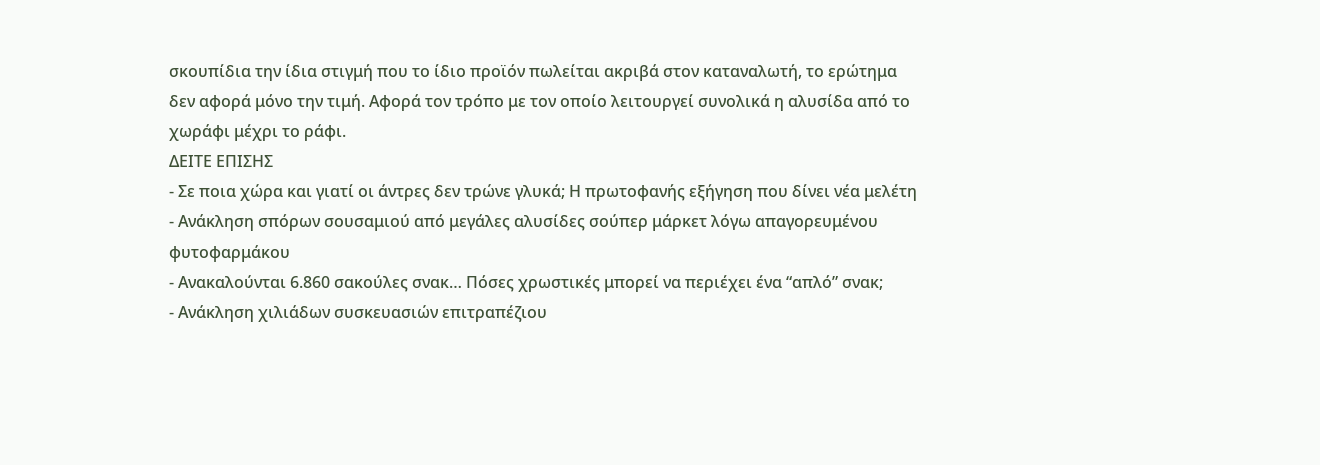σκουπίδια την ίδια στιγμή που το ίδιο προϊόν πωλείται ακριβά στον καταναλωτή, το ερώτημα δεν αφορά μόνο την τιμή. Αφορά τον τρόπο με τον οποίο λειτουργεί συνολικά η αλυσίδα από το χωράφι μέχρι το ράφι.
ΔΕΙΤΕ ΕΠΙΣΗΣ
- Σε ποια χώρα και γιατί οι άντρες δεν τρώνε γλυκά; Η πρωτοφανής εξήγηση που δίνει νέα μελέτη
- Ανάκληση σπόρων σουσαμιού από μεγάλες αλυσίδες σούπερ μάρκετ λόγω απαγορευμένου φυτοφαρμάκου
- Ανακαλούνται 6.860 σακούλες σνακ… Πόσες χρωστικές μπορεί να περιέχει ένα “απλό” σνακ;
- Ανάκληση χιλιάδων συσκευασιών επιτραπέζιου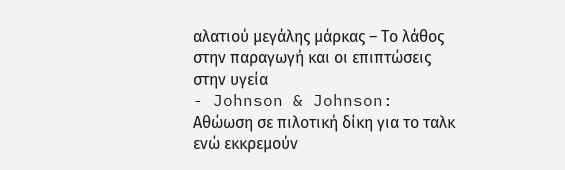αλατιού μεγάλης μάρκας – Το λάθος στην παραγωγή και οι επιπτώσεις στην υγεία
- Johnson & Johnson: Αθώωση σε πιλοτική δίκη για το ταλκ ενώ εκκρεμούν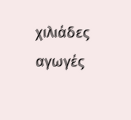χιλιάδες αγωγές